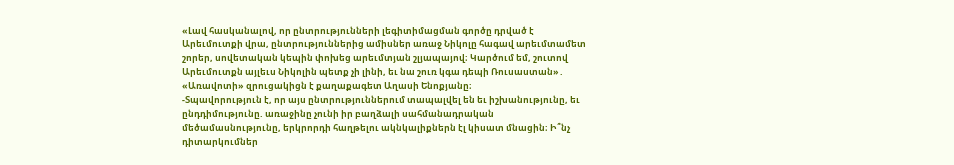«Լավ հասկանալով, որ ընտրությունների լեգիտիմացման գործը դրված է Արեւմուտքի վրա, ընտրություններից ամիսներ առաջ Նիկոլը հագավ արեւմտամետ շորեր, սովետական կեպին փոխեց արեւմտյան շլյապայով։ Կարծում եմ, շուտով Արեւմուտքն այլեւս Նիկոլին պետք չի լինի, եւ նա շուռ կգա դեպի Ռուսաստան»․ «Առավոտի» զրուցակիցն է քաղաքագետ Աղասի Ենոքյանը։
-Տպավորություն է, որ այս ընտրություններում տապալվել են եւ իշխանությունը, եւ ընդդիմությունը. առաջինը չունի իր բաղձալի սահմանադրական մեծամասնությունը, երկրորդի հաղթելու ակնկալիքներն էլ կիսատ մնացին։ Ի՞նչ դիտարկումներ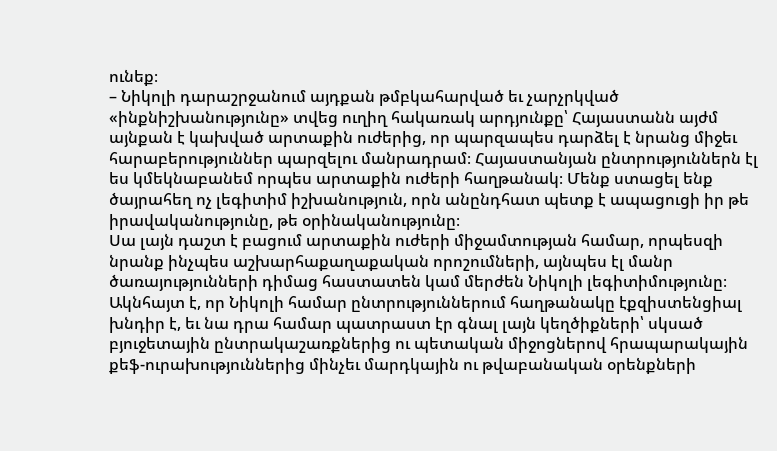ունեք։
– Նիկոլի դարաշրջանում այդքան թմբկահարված եւ չարչրկված «ինքնիշխանությունը» տվեց ուղիղ հակառակ արդյունքը՝ Հայաստանն այժմ այնքան է կախված արտաքին ուժերից, որ պարզապես դարձել է նրանց միջեւ հարաբերություններ պարզելու մանրադրամ։ Հայաստանյան ընտրություններն էլ ես կմեկնաբանեմ որպես արտաքին ուժերի հաղթանակ։ Մենք ստացել ենք ծայրահեղ ոչ լեգիտիմ իշխանություն, որն անընդհատ պետք է ապացուցի իր թե իրավականությունը, թե օրինականությունը։
Սա լայն դաշտ է բացում արտաքին ուժերի միջամտության համար, որպեսզի նրանք ինչպես աշխարհաքաղաքական որոշումների, այնպես էլ մանր ծառայությունների դիմաց հաստատեն կամ մերժեն Նիկոլի լեգիտիմությունը։ Ակնհայտ է, որ Նիկոլի համար ընտրություններում հաղթանակը էքզիստենցիալ խնդիր է, եւ նա դրա համար պատրաստ էր գնալ լայն կեղծիքների՝ սկսած բյուջետային ընտրակաշառքներից ու պետական միջոցներով հրապարակային քեֆ-ուրախություններից մինչեւ մարդկային ու թվաբանական օրենքների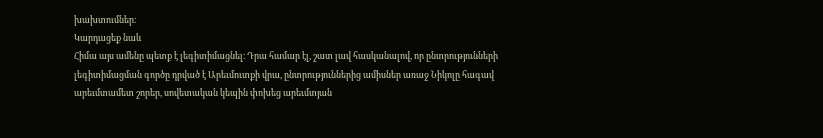խախտումներ։
Կարդացեք նաև
Հիմա այս ամենը պետք է լեգիտիմացնել։ Դրա համար էլ, շատ լավ հասկանալով, որ ընտրությունների լեգիտիմացման գործը դրված է Արեւմուտքի վրա, ընտրություններից ամիսներ առաջ Նիկոլը հագավ արեւմտամետ շորեր, սովետական կեպին փոխեց արեւմտյան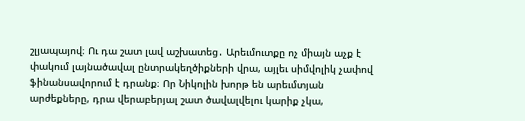շլյապայով։ Ու դա շատ լավ աշխատեց․ Արեւմուտքը ոչ միայն աչք է փակում լայնածավալ ընտրակեղծիքների վրա, այլեւ սիմվոլիկ չափով ֆինանսավորում է դրանք։ Որ Նիկոլին խորթ են արեւմտյան արժեքները, դրա վերաբերյալ շատ ծավալվելու կարիք չկա,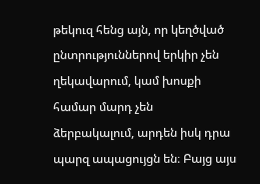թեկուզ հենց այն, որ կեղծված ընտրություններով երկիր չեն ղեկավարում, կամ խոսքի համար մարդ չեն ձերբակալում, արդեն իսկ դրա պարզ ապացույցն են։ Բայց այս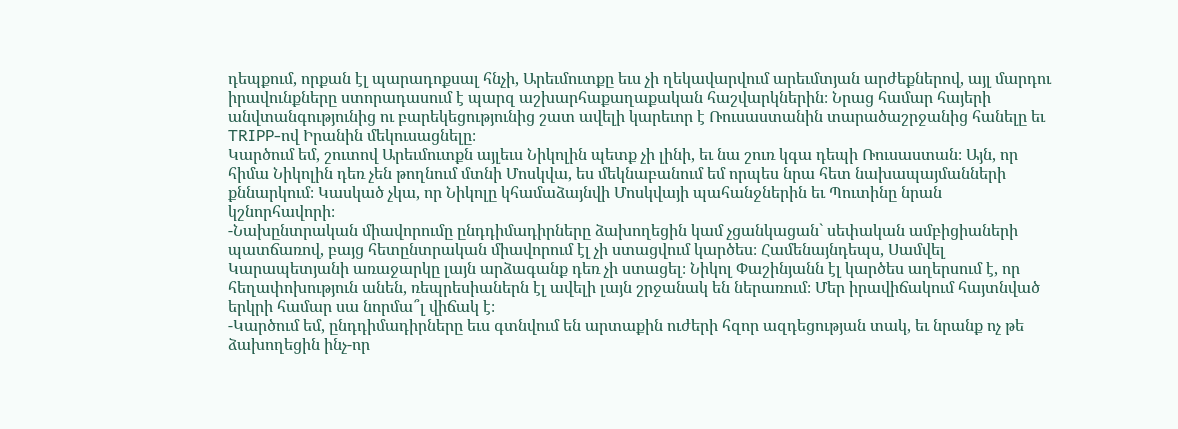դեպքում, որքան էլ պարադոքսալ հնչի, Արեւմուտքը եւս չի ղեկավարվում արեւմտյան արժեքներով, այլ մարդու իրավունքները ստորադասում է պարզ աշխարհաքաղաքական հաշվարկներին։ Նրաց համար հայերի անվտանգությունից ու բարեկեցությունից շատ ավելի կարեւոր է Ռուսաստանին տարածաշրջանից հանելը եւ TRIPP-ով Իրանին մեկուսացնելը։
Կարծում եմ, շուտով Արեւմուտքն այլեւս Նիկոլին պետք չի լինի, եւ նա շուռ կգա դեպի Ռուսաստան։ Այն, որ հիմա Նիկոլին դեռ չեն թողնում մտնի Մոսկվա, ես մեկնաբանում եմ որպես նրա հետ նախապայմանների քննարկում։ Կասկած չկա, որ Նիկոլը կհամաձայնվի Մոսկվայի պահանջներին եւ Պուտինը նրան կշնորհավորի։
-Նախընտրական միավորումը ընդդիմադիրները ձախողեցին կամ չցանկացան` սեփական ամբիցիաների պատճառով, բայց հետընտրական միավորում էլ չի ստացվում կարծես։ Համենայնդեպս, Սամվել Կարապետյանի առաջարկը լայն արձագանք դեռ չի ստացել։ Նիկոլ Փաշինյանն էլ կարծես աղերսում է, որ հեղափոխություն անեն, ռեպրեսիաներն էլ ավելի լայն շրջանակ են ներառում։ Մեր իրավիճակում հայտնված երկրի համար սա նորմա՞լ վիճակ է։
-Կարծում եմ, ընդդիմադիրները եւս գտնվում են արտաքին ուժերի հզոր ազդեցության տակ, եւ նրանք ոչ թե ձախողեցին ինչ-որ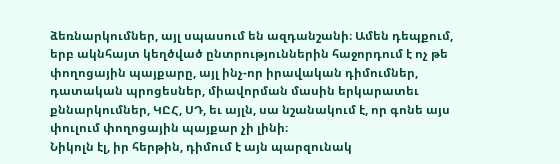ձեռնարկումներ, այլ սպասում են ազդանշանի։ Ամեն դեպքում, երբ ակնհայտ կեղծված ընտրություններին հաջորդում է ոչ թե փողոցային պայքարը, այլ ինչ-որ իրավական դիմումներ, դատական պրոցեսներ, միավորման մասին երկարատեւ քննարկումներ, ԿԸՀ, ՍԴ, եւ այլն, սա նշանակում է, որ գոնե այս փուլում փողոցային պայքար չի լինի։
Նիկոլն էլ, իր հերթին, դիմում է այն պարզունակ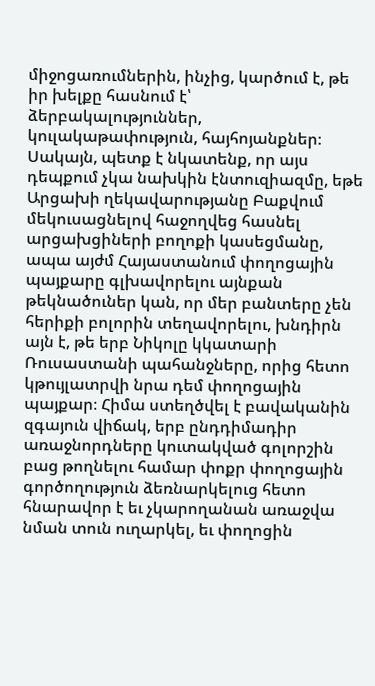միջոցառումներին, ինչից, կարծում է, թե իր խելքը հասնում է՝ ձերբակալություններ, կուլակաթափություն, հայհոյանքներ։ Սակայն, պետք է նկատենք, որ այս դեպքում չկա նախկին էնտուզիազմը, եթե Արցախի ղեկավարությանը Բաքվում մեկուսացնելով հաջողվեց հասնել արցախցիների բողոքի կասեցմանը, ապա այժմ Հայաստանում փողոցային պայքարը գլխավորելու այնքան թեկնածուներ կան, որ մեր բանտերը չեն հերիքի բոլորին տեղավորելու, խնդիրն այն է, թե երբ Նիկոլը կկատարի Ռուսաստանի պահանջները, որից հետո կթույլատրվի նրա դեմ փողոցային պայքար։ Հիմա ստեղծվել է բավականին զգայուն վիճակ, երբ ընդդիմադիր առաջնորդները կուտակված գոլորշին բաց թողնելու համար փոքր փողոցային գործողություն ձեռնարկելուց հետո հնարավոր է եւ չկարողանան առաջվա նման տուն ուղարկել, եւ փողոցին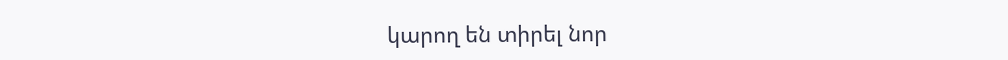կարող են տիրել նոր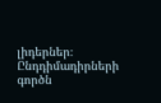լիդերներ։
Ընդդիմադիրների գործն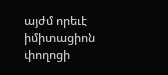այժմ որեւէ իմիտացիոն փողոցի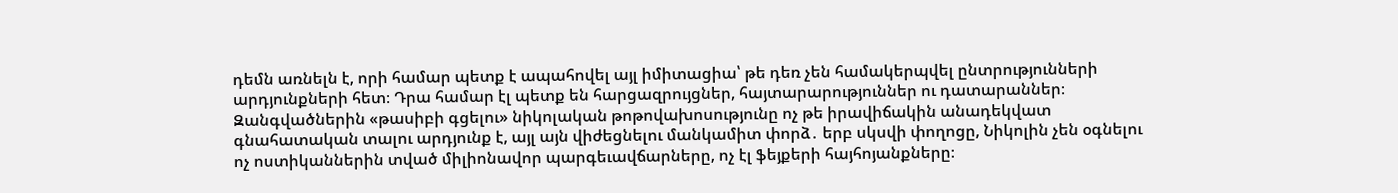դեմն առնելն է, որի համար պետք է ապահովել այլ իմիտացիա՝ թե դեռ չեն համակերպվել ընտրությունների արդյունքների հետ։ Դրա համար էլ պետք են հարցազրույցներ, հայտարարություններ ու դատարաններ։
Զանգվածներին «թասիբի գցելու» նիկոլական թոթովախոսությունը ոչ թե իրավիճակին անադեկվատ գնահատական տալու արդյունք է, այլ այն վիժեցնելու մանկամիտ փորձ․ երբ սկսվի փողոցը, Նիկոլին չեն օգնելու ոչ ոստիկաններին տված միլիոնավոր պարգեւավճարները, ոչ էլ ֆեյքերի հայհոյանքները։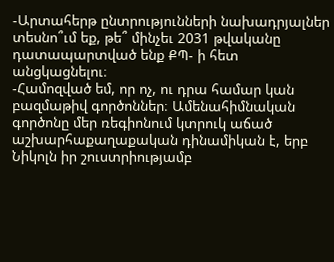-Արտահերթ ընտրությունների նախադրյալներ տեսնո՞ւմ եք, թե՞ մինչեւ 2031 թվականը դատապարտված ենք ՔՊ- ի հետ անցկացնելու։
-Համոզված եմ, որ ոչ, ու դրա համար կան բազմաթիվ գործոններ։ Ամենահիմնական գործոնը մեր ռեգիոնում կտրուկ աճած աշխարհաքաղաքական դինամիկան է, երբ Նիկոլն իր շուստրիությամբ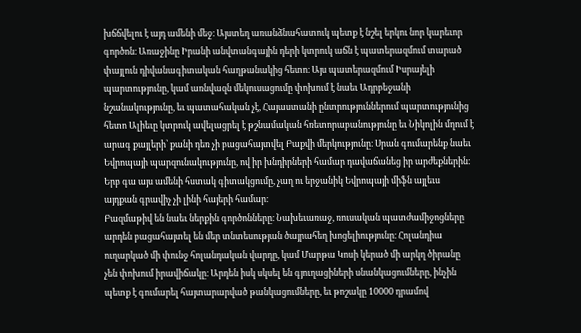խճճվելու է այդ ամենի մեջ։ Այստեղ առանձնահատուկ պետք է նշել երկու նոր կարեւոր գործոն։ Առաջինը Իրանի անվտանգային դերի կտրուկ աճն է պատերազմում տարած փայլուն դիվանագիտական հաղթանակից հետո։ Այս պատերազմում Իսրայելի պարտությունը, կամ առնվազն մեկուսացումը փոխում է նաեւ Ադրբեջանի նշանակությունը, եւ պատահական չէ, Հայաստանի ընտրություններում պարտությունից հետո Ալիեւը կտրուկ ավելացրել է թշնամական հռետորաբանությունը եւ Նիկոլին մղում է արագ քայլերի՝ քանի դեռ չի բացահայտվել Բաքվի մերկությունը։ Սրան գումարենք նաեւ Եվրոպայի պարզունակությունը, ով իր խնդիրների համար դավաճանեց իր արժեքներին։ Երբ գա այս ամենի հստակ գիտակցումը, չաղ ու երջանիկ Եվրոպայի միֆն այլեւս այդքան գրավիչ չի լինի հայերի համար։
Բազմաթիվ են նաեւ ներքին գործոնները։ Նախեւառաջ, ռուսական պատժամիջոցները արդեն բացահայտել են մեր տնտեսության ծայրահեղ խոցելիությունը։ Հոլանդիա ուղարկած մի փունջ հոլանդական վարդը, կամ Մարթա Կոսի կերած մի արկղ ծիրանը չեն փոխում իրավիճակը։ Արդեն իսկ սկսել են գյուղացիների սնանկացումները, ինչին պետք է գումարել հայտարարված թանկացումները, եւ թոշակը 10000 դրամով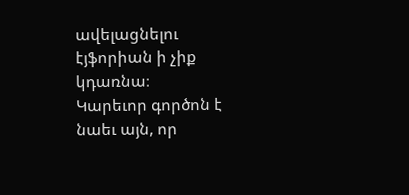ավելացնելու էյֆորիան ի չիք կդառնա։
Կարեւոր գործոն է նաեւ այն, որ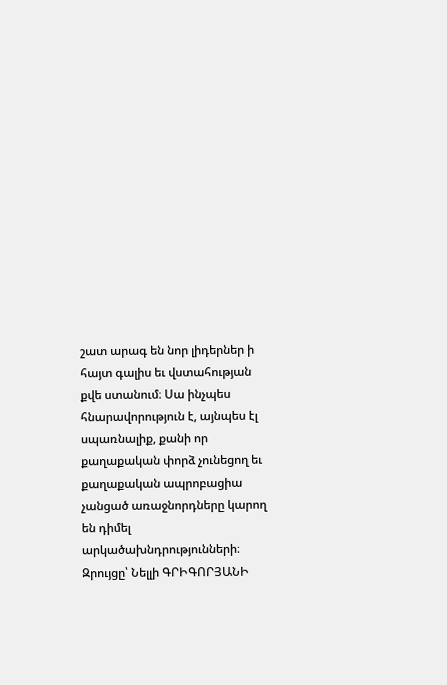շատ արագ են նոր լիդերներ ի հայտ գալիս եւ վստահության քվե ստանում։ Սա ինչպես հնարավորություն է, այնպես էլ սպառնալիք, քանի որ քաղաքական փորձ չունեցող եւ քաղաքական ապրոբացիա չանցած առաջնորդները կարող են դիմել արկածախնդրությունների։
Զրույցը՝ Նելլի ԳՐԻԳՈՐՅԱՆԻ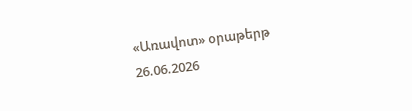«Առավոտ» օրաթերթ
26.06.2026